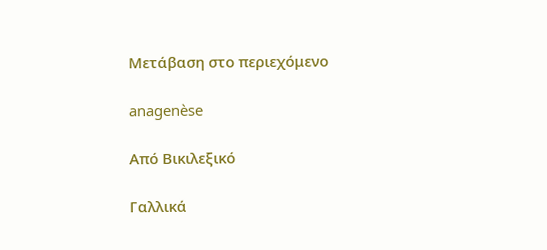Μετάβαση στο περιεχόμενο

anagenèse

Από Βικιλεξικό

Γαλλικά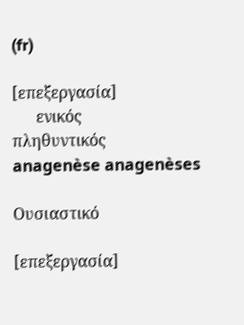(fr)

[επεξεργασία]
      ενικός         πληθυντικός
anagenèse anagenèses

Ουσιαστικό

[επεξεργασία]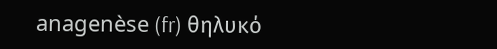anagenèse (fr) θηλυκό